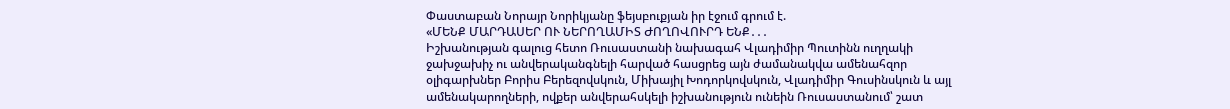Փաստաբան Նորայր Նորիկյանը ֆեյսբուքյան իր էջում գրում է.
«ՄԵՆՔ ՄԱՐԴԱՍԵՐ ՈՒ ՆԵՐՈՂԱՄԻՏ ԺՈՂՈՎՈՒՐԴ ԵՆՔ․․․
Իշխանության գալուց հետո Ռուսաստանի նախագահ Վլադիմիր Պուտինն ուղղակի ջախջախիչ ու անվերականգնելի հարված հասցրեց այն ժամանակվա ամենահզոր օլիգարխներ Բորիս Բերեզովսկուն, Միխայիլ Խոդորկովսկուն, Վլադիմիր Գուսինսկուն և այլ ամենակարողների, ովքեր անվերահսկելի իշխանություն ունեին Ռուսաստանում՝ շատ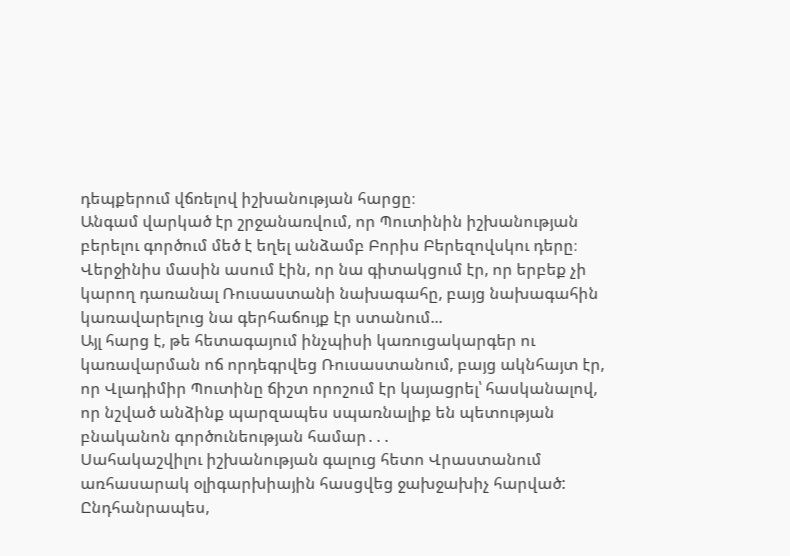դեպքերում վճռելով իշխանության հարցը։
Անգամ վարկած էր շրջանառվում, որ Պուտինին իշխանության բերելու գործում մեծ է եղել անձամբ Բորիս Բերեզովսկու դերը։ Վերջինիս մասին ասում էին, որ նա գիտակցում էր, որ երբեք չի կարող դառանալ Ռուսաստանի նախագահը, բայց նախագահին կառավարելուց նա գերհաճույք էր ստանում...
Այլ հարց է, թե հետագայում ինչպիսի կառուցակարգեր ու կառավարման ոճ որդեգրվեց Ռուսաստանում, բայց ակնհայտ էր, որ Վլադիմիր Պուտինը ճիշտ որոշում էր կայացրել՝ հասկանալով, որ նշված անձինք պարզապես սպառնալիք են պետության բնականոն գործունեության համար․․․
Սահակաշվիլու իշխանության գալուց հետո Վրաստանում առհասարակ օլիգարխիային հասցվեց ջախջախիչ հարված:
Ընդհանրապես,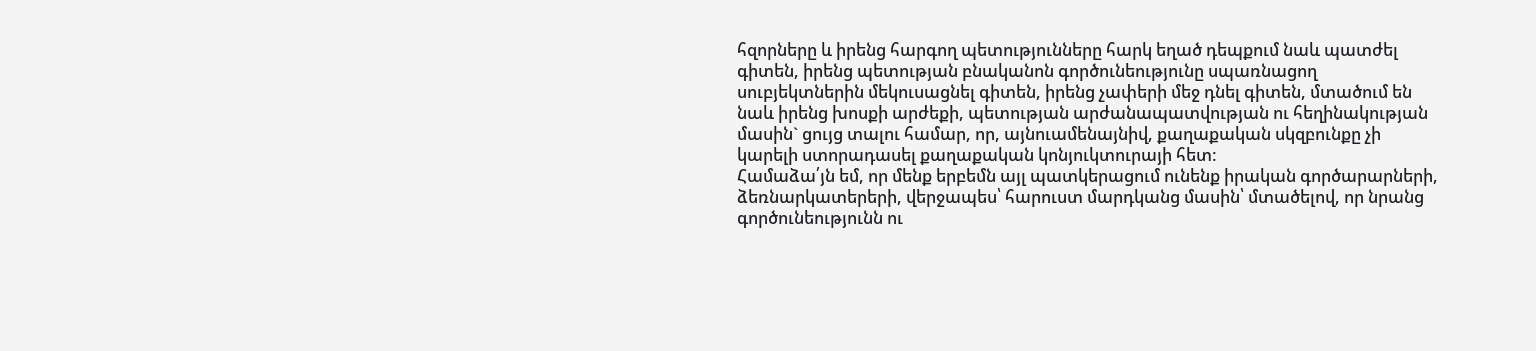հզորները և իրենց հարգող պետությունները հարկ եղած դեպքում նաև պատժել գիտեն, իրենց պետության բնականոն գործունեությունը սպառնացող սուբյեկտներին մեկուսացնել գիտեն, իրենց չափերի մեջ դնել գիտեն, մտածում են նաև իրենց խոսքի արժեքի, պետության արժանապատվության ու հեղինակության մասին` ցույց տալու համար, որ, այնուամենայնիվ, քաղաքական սկզբունքը չի կարելի ստորադասել քաղաքական կոնյուկտուրայի հետ:
Համաձա՛յն եմ, որ մենք երբեմն այլ պատկերացում ունենք իրական գործարարների, ձեռնարկատերերի, վերջապես՝ հարուստ մարդկանց մասին՝ մտածելով, որ նրանց գործունեությունն ու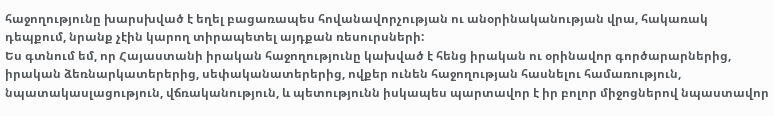հաջողությունը խարսխված է եղել բացառապես հովանավորչության ու անօրինականության վրա, հակառակ դեպքում, նրանք չէին կարող տիրապետել այդքան ռեսուրսների:
Ես գտնում եմ, որ Հայաստանի իրական հաջողությունը կախված է հենց իրական ու օրինավոր գործարարներից, իրական ձեռնարկատերերից, սեփականատերերից, ովքեր ունեն հաջողության հասնելու համառություն, նպատակասլացություն, վճռականություն, և պետությունն իսկապես պարտավոր է իր բոլոր միջոցներով նպաստավոր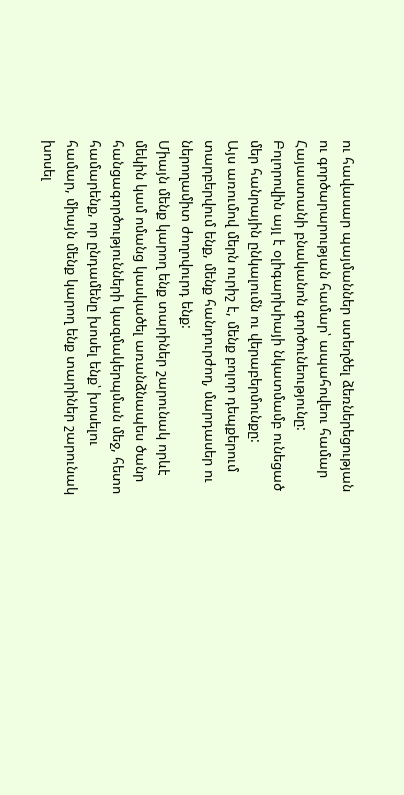ու հավասար պայմաններ ստեղծել ձեռներեցության ու գործարարության համար՝ ապահովեու համար Հայաստանի բնականոն գործունեությունը:
Բոլորովին այլ է օլիգարխիայի նկատմամբ ունեցած մեր հանրային ընկալումն ու վերաբերմունքը:
Այս առումով մերն ուրիշ է, մենք բոլոր դեպքերում տարբերվում ենք, մենք հանդուրժող, մարդասեր ու ներողամիտ ժողովուրդ ենք:
Միայն մենք կարող ենք տարիներ շարունակ որևէ մեկին կամ ոմանց կասկածել առանձնապես ծանր հանցագործությունների կազմակերպման մեջ, հետո համարենք, որ ընդամենը խոսել ենք՝ խոսելու համար, միայն մենք կարող ենք տարիներ շարունակ խոսել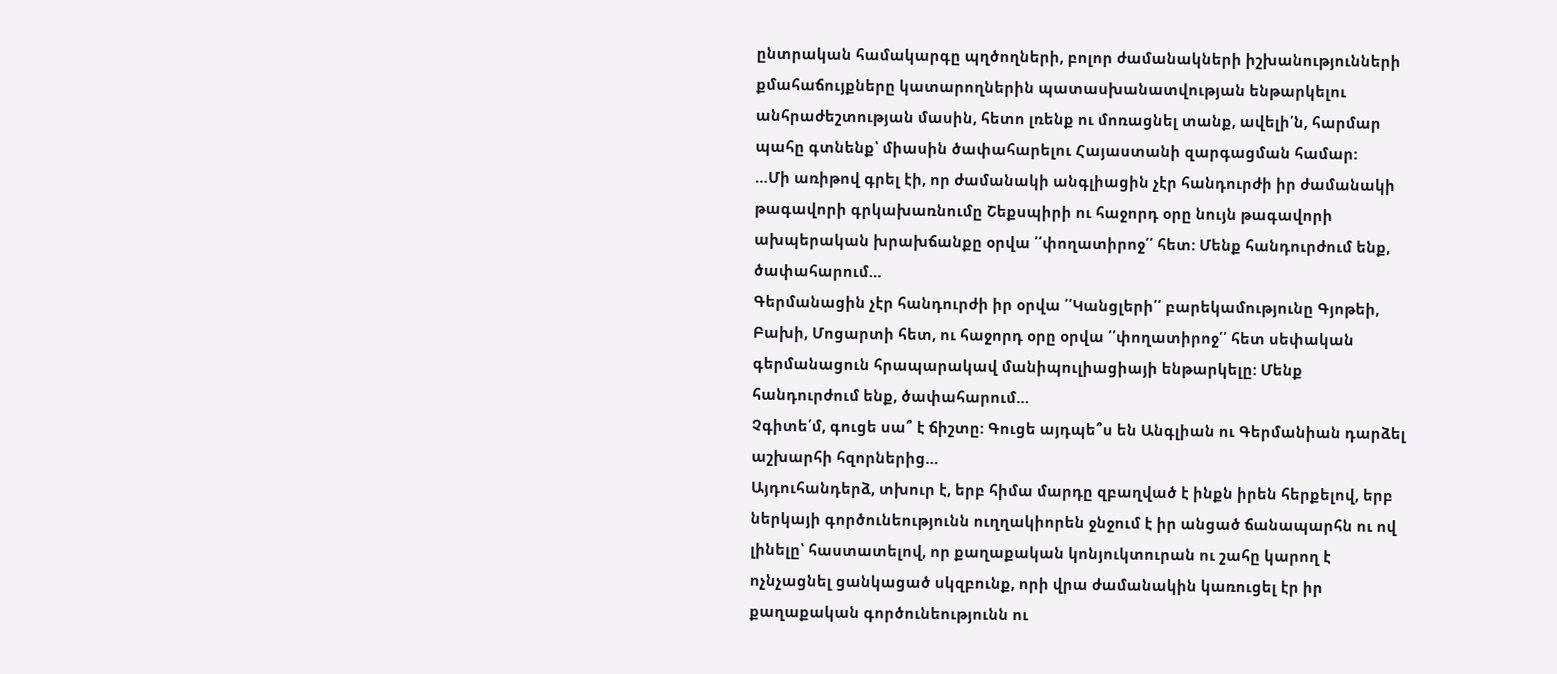ընտրական համակարգը պղծողների, բոլոր ժամանակների իշխանությունների քմահաճույքները կատարողներին պատասխանատվության ենթարկելու անհրաժեշտության մասին, հետո լռենք ու մոռացնել տանք, ավելի՛ն, հարմար պահը գտնենք՝ միասին ծափահարելու Հայաստանի զարգացման համար:
…Մի առիթով գրել էի, որ ժամանակի անգլիացին չէր հանդուրժի իր ժամանակի թագավորի գրկախառնումը Շեքսպիրի ու հաջորդ օրը նույն թագավորի ախպերական խրախճանքը օրվա ՛՛փողատիրոջ՛՛ հետ: Մենք հանդուրժում ենք, ծափահարում…
Գերմանացին չէր հանդուրժի իր օրվա ՛՛Կանցլերի՛՛ բարեկամությունը Գյոթեի, Բախի, Մոցարտի հետ, ու հաջորդ օրը օրվա ՛՛փողատիրոջ՛՛ հետ սեփական գերմանացուն հրապարակավ մանիպուլիացիայի ենթարկելը: Մենք հանդուրժում ենք, ծափահարում…
Չգիտե՛մ, գուցե սա՞ է ճիշտը: Գուցե այդպե՞ս են Անգլիան ու Գերմանիան դարձել աշխարհի հզորներից…
Այդուհանդերձ, տխուր է, երբ հիմա մարդը զբաղված է ինքն իրեն հերքելով, երբ ներկայի գործունեությունն ուղղակիորեն ջնջում է իր անցած ճանապարհն ու ով լինելը՝ հաստատելով, որ քաղաքական կոնյուկտուրան ու շահը կարող է ոչնչացնել ցանկացած սկզբունք, որի վրա ժամանակին կառուցել էր իր քաղաքական գործունեությունն ու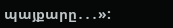պայքարը․․․»: